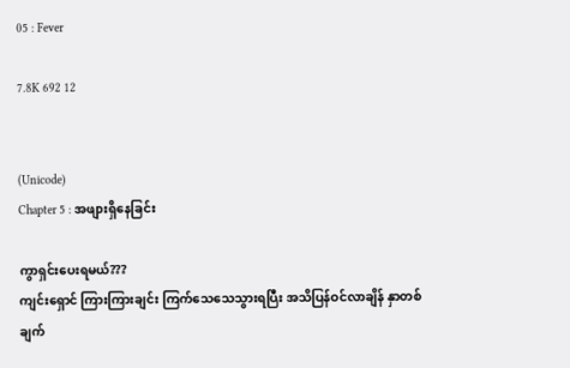05 : Fever

7.8K 692 12


(Unicode)
Chapter 5 : အဖျားရှိနေခြင်း

ကွာရှင်းပေးရမယ်???
ကျင်းရှောင် ကြားကြားချင်း ကြက်သေသေသွားရပြီး အသိပြန်ဝင်လာချိန် နှာတစ်ချက်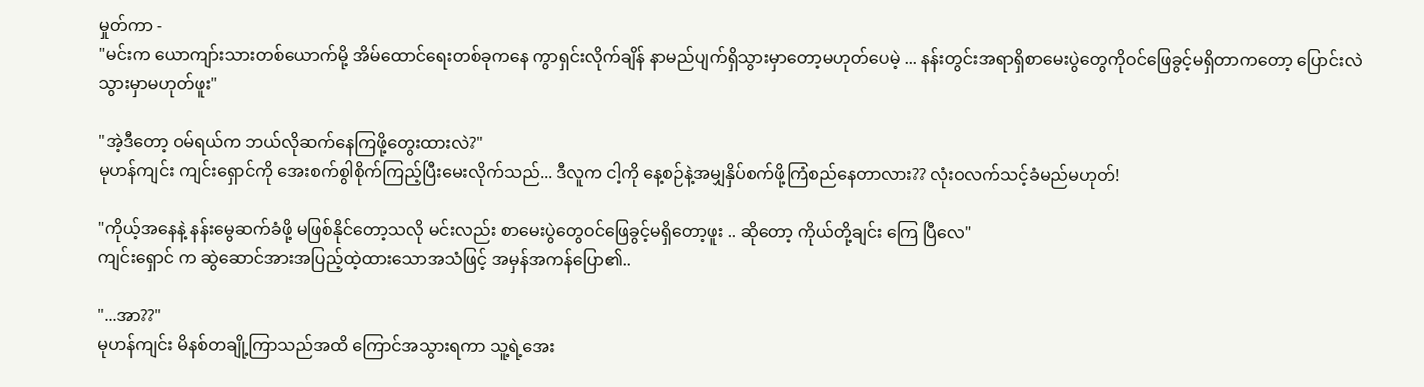မှုတ်ကာ -
"မင်းက ယောကျာ်းသားတစ်ယောက်မို့ အိမ်ထောင်ရေးတစ်ခုကနေ ကွာရှင်းလိုက်ချိန် နာမည်ပျက်ရှိသွားမှာတော့မဟုတ်ပေမဲ့ ... နန်းတွင်းအရာရှိစာမေးပွဲတွေကိုဝင်ဖြေခွင့်မရှိတာကတော့ ပြောင်းလဲသွားမှာမဟုတ်ဖူး"

"အဲ့ဒီတော့ ဝမ်ရယ်က ဘယ်လိုဆက်နေကြဖို့တွေးထားလဲ?"
မုဟန်ကျင်း ကျင်းရှောင်ကို အေးစက်စွါစိုက်ကြည့်ပြီးမေးလိုက်သည်... ဒီလူက ငါ့ကို နေ့စဉ်နဲ့အမျှနှိပ်စက်ဖို့ကြံစည်နေတာလား?? လုံးဝလက်သင့်ခံမည်မဟုတ်!

"ကိုယ့်အနေနဲ့ နန်းမွေဆက်ခံဖို့ မဖြစ်နိုင်တော့သလို မင်းလည်း စာမေးပွဲတွေဝင်ဖြေခွင့်မရှိတော့ဖူး .. ဆိုတော့ ကိုယ်တို့ချင်း ကြေ ပြီလေ"
ကျင်းရှောင် က ဆွဲဆောင်အားအပြည့်ထဲ့ထားသောအသံဖြင့် အမှန်အကန်ပြော၏..

"...အာ??"
မုဟန်ကျင်း မိနစ်တချို့ကြာသည်အထိ ကြောင်အသွားရကာ သူ့ရဲ့အေး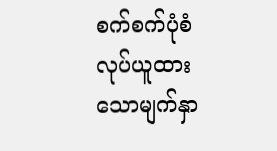စက်စက်ပုံစံလုပ်ယူထားသောမျက်နှာ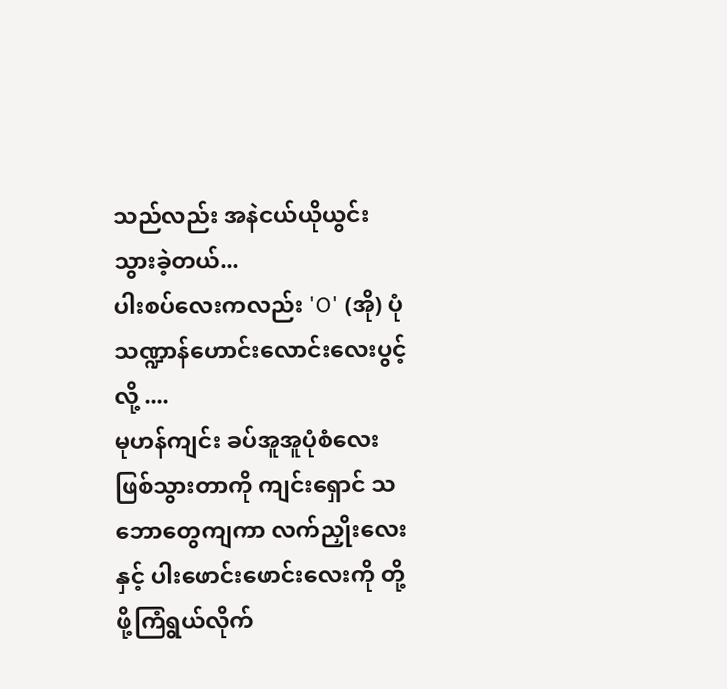သည်လည်း အနဲငယ်ယိုယွင်းသွားခဲ့တယ်...
ပါးစပ်လေးကလည်း 'O' (အို) ပုံသဏ္ဍာန်ဟောင်းလောင်းလေးပွင့်လို့ ....
မုဟန်ကျင်း ခပ်အူအူပုံစံလေးဖြစ်သွားတာကို ကျင်းရှောင် သဘောတွေကျကာ လက်ညှိုးလေးနှင့် ပါးဖောင်းဖောင်းလေးကို တို့ဖို့ကြံရွယ်လိုက်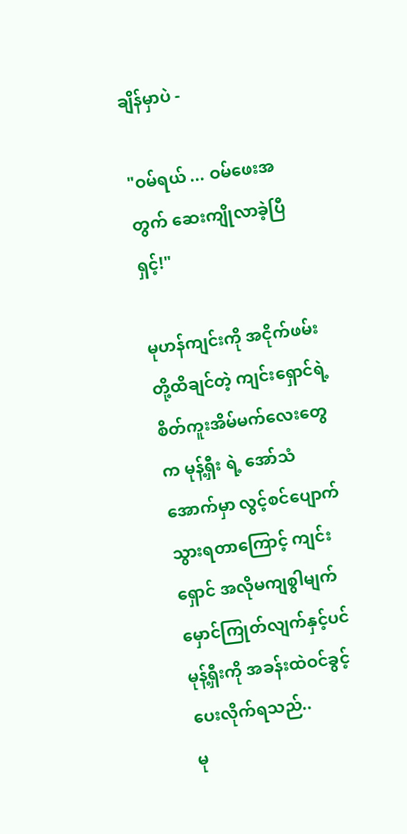ချိန်မှာပဲ -

"ဝမ်ရယ် ... ဝမ်ဖေးအတွက် ဆေးကျိုလာခဲ့ပြီရှင့်!"

မုဟန်ကျင်းကို အငိုက်ဖမ်း တို့ထိချင်တဲ့ ကျင်းရှောင်ရဲ့ စိတ်ကူးအိမ်မက်လေးတွေက မုန့်ရှီး ရဲ့ အော်သံအောက်မှာ လွင့်စင်ပျောက်သွားရတာကြောင့် ကျင်းရှောင် အလိုမကျစွါမျက်မှောင်ကြုတ်လျက်နှင့်ပင် မုန့်ရှီးကို အခန်းထဲဝင်ခွင့် ပေးလိုက်ရသည်..
မု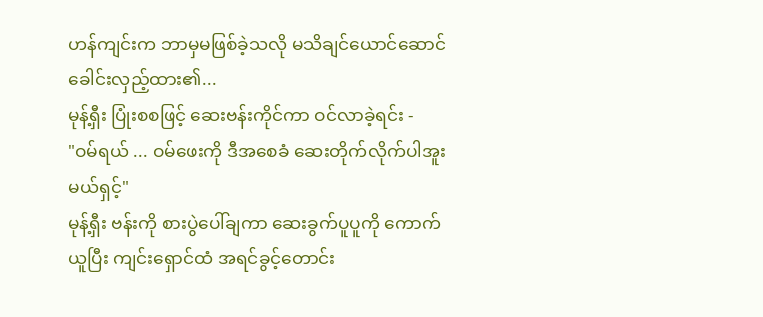ဟန်ကျင်းက ဘာမှမဖြစ်ခဲ့သလို မသိချင်ယောင်ဆောင် ခေါင်းလှည့်ထား၏...
မုန့်ရှီး ပြုံးစစဖြင့် ဆေးဗန်းကိုင်ကာ ဝင်လာခဲ့ရင်း -
"ဝမ်ရယ် ... ဝမ်ဖေးကို ဒီအစေခံ ဆေးတိုက်လိုက်ပါအူးမယ်ရှင့်"
မုန့်ရှီး ဗန်းကို စားပွဲပေါ်ချကာ ဆေးခွက်ပူပူကို ကောက်ယူပြီး ကျင်းရှောင်ထံ အရင်ခွင့်တောင်း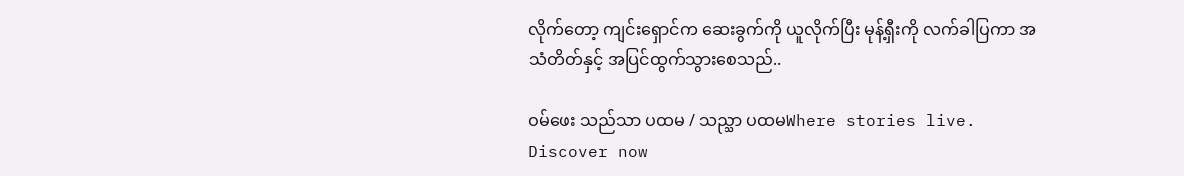လိုက်တော့ ကျင်းရှောင်က ဆေးခွက်ကို ယူလိုက်ပြီး မုန့်ရှီးကို လက်ခါပြကာ အသံတိတ်နှင့် အပြင်ထွက်သွားစေသည်..

ဝမ်ဖေး သည်သာ ပထမ / သည္သာ ပထမWhere stories live. Discover now